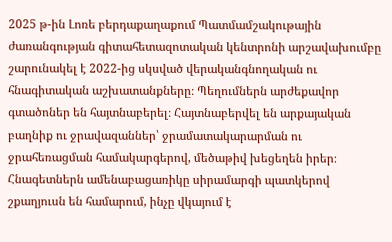2025 թ-ին Լոռե բերդաքաղաքում Պատմամշակութային ժառանգության գիտահետազոտական կենտրոնի արշավախումբը շարունակել է 2022-ից սկսված վերականգնողական ու հնագիտական աշխատանքները։ Պեղումներն արժեքավոր գտածոներ են հայտնաբերել։ Հայտնաբերվել են արքայական բաղնիք ու ջրավազաններ՝ ջրամատակարարման ու ջրահեռացման համակարգերով, մեծաթիվ խեցեղեն իրեր։ Հնագետներն ամենաբացառիկը սիրամարգի պատկերով շքաղյուսն են համարում, ինչը վկայում է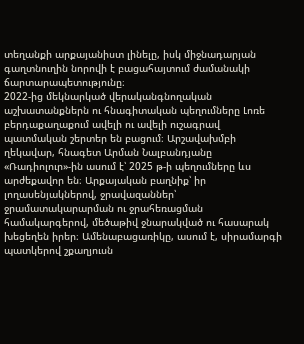տեղանքի արքայանիստ լինելը, իսկ միջնադարյան գաղտնուղին նորովի է բացահայտում ժամանակի ճարտարապետությունը։
2022-ից մեկնարկած վերականգնողական աշխատանքներն ու հնագիտական պեղումները Լոռե բերդաքաղաքում ավելի ու ավելի ուշագրավ պատմական շերտեր են բացում։ Արշավախմբի ղեկավար, հնագետ Արման Նալբանդյանը «Ռադիոլուր»-ին ասում է՝ 2025 թ-ի պեղումները ևս արժեքավոր են։ Արքայական բաղնիք՝ իր լողասենյակներով, ջրավազաններ՝ ջրամատակարարման ու ջրահեռացման համակարգերով, մեծաթիվ ջնարակված ու հասարակ խեցեղեն իրեր։ Ամենաբացառիկը, ասում է, սիրամարգի պատկերով շքաղյուսն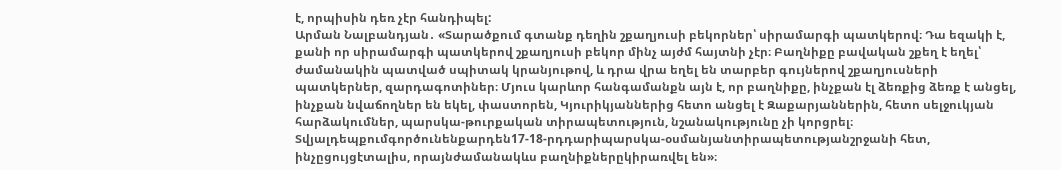է, որպիսին դեռ չէր հանդիպել:
Արման Նալբանդյան․ «Տարածքում գտանք դեղին շքաղյուսի բեկորներ՝ սիրամարգի պատկերով։ Դա եզակի է, քանի որ սիրամարգի պատկերով շքաղյուսի բեկոր մինչ այժմ հայտնի չէր։ Բաղնիքը բավական շքեղ է եղել՝ ժամանակին պատված սպիտակ կրանյութով, և դրա վրա եղել են տարբեր գույներով շքաղյուսների պատկերներ, զարդագոտիներ։ Մյուս կարևոր հանգամանքն այն է, որ բաղնիքը, ինչքան էլ ձեռքից ձեռք է անցել, ինչքան նվաճողներ են եկել, փաստորեն, Կյուրիկյաններից հետո անցել է Զաքարյաններին, հետո սելջուկյան հարձակումներ, պարսկա-թուրքական տիրապետություն, նշանակությունը չի կորցրել։ Տվյալդեպքումգործունենքարդեն17-18-րդդարիպարսկա-օսմանյանտիրապետությանշրջանի հետ, ինչըցույցէտալիս, որայնժամանակևս բաղնիքներըկիրառվել են»։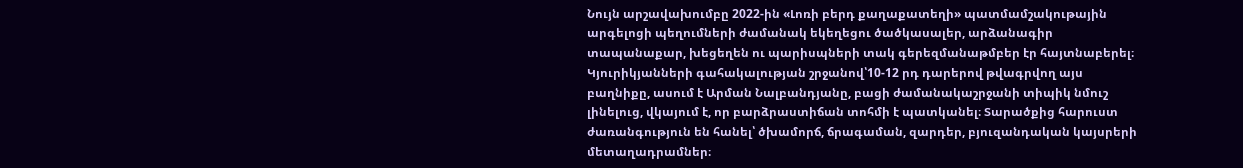Նույն արշավախումբը 2022-ին «Լոռի բերդ քաղաքատեղի» պատմամշակութային արգելոցի պեղումների ժամանակ եկեղեցու ծածկասալեր, արձանագիր տապանաքար, խեցեղեն ու պարիսպների տակ գերեզմանաթմբեր էր հայտնաբերել։ Կյուրիկյանների գահակալության շրջանով՝10-12 րդ դարերով թվագրվող այս բաղնիքը, ասում է Արման Նալբանդյանը, բացի ժամանակաշրջանի տիպիկ նմուշ լինելուց, վկայում է, որ բարձրաստիճան տոհմի է պատկանել։ Տարածքից հարուստ ժառանգություն են հանել՝ ծխամորճ, ճրագաման, զարդեր, բյուզանդական կայսրերի մետաղադրամներ։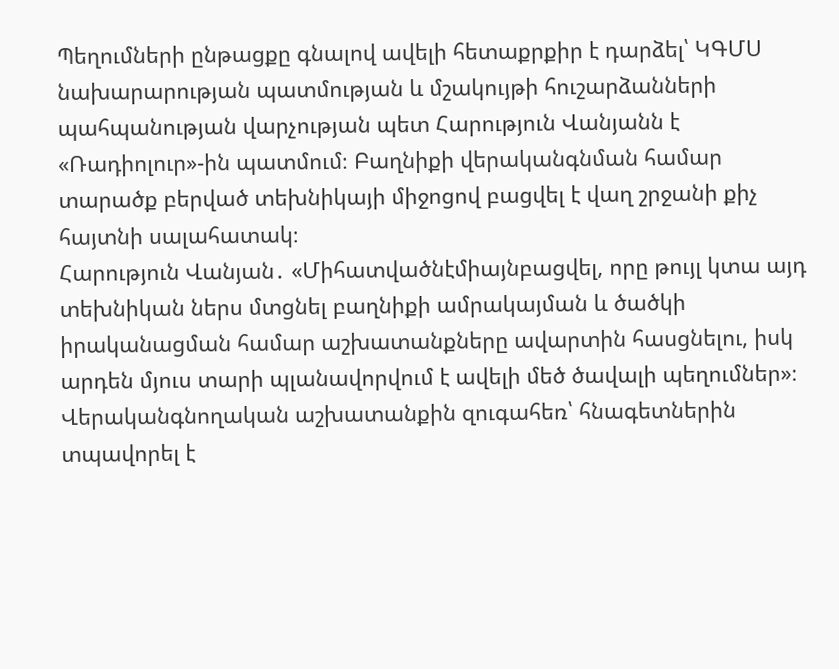Պեղումների ընթացքը գնալով ավելի հետաքրքիր է դարձել՝ ԿԳՄՍ նախարարության պատմության և մշակույթի հուշարձանների պահպանության վարչության պետ Հարություն Վանյանն է «Ռադիոլուր»-ին պատմում։ Բաղնիքի վերականգնման համար տարածք բերված տեխնիկայի միջոցով բացվել է վաղ շրջանի քիչ հայտնի սալահատակ։
Հարություն Վանյան․ «Միհատվածնէմիայնբացվել, որը թույլ կտա այդ տեխնիկան ներս մտցնել բաղնիքի ամրակայման և ծածկի իրականացման համար աշխատանքները ավարտին հասցնելու, իսկ արդեն մյուս տարի պլանավորվում է ավելի մեծ ծավալի պեղումներ»։
Վերականգնողական աշխատանքին զուգահեռ՝ հնագետներին տպավորել է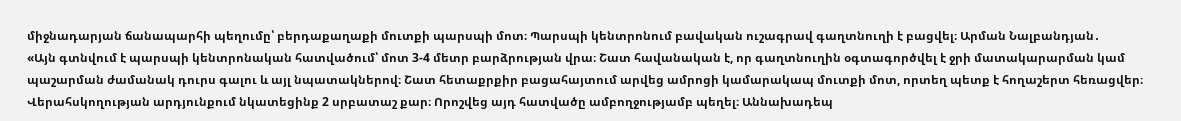միջնադարյան ճանապարհի պեղումը՝ բերդաքաղաքի մուտքի պարսպի մոտ։ Պարսպի կենտրոնում բավական ուշագրավ գաղտնուղի է բացվել։ Արման Նալբանդյան․
«Այն գտնվում է պարսպի կենտրոնական հատվածում՝ մոտ 3-4 մետր բարձրության վրա։ Շատ հավանական է, որ գաղտնուղին օգտագործվել է ջրի մատակարարման կամ պաշարման ժամանակ դուրս գալու և այլ նպատակներով։ Շատ հետաքրքիր բացահայտում արվեց ամրոցի կամարակապ մուտքի մոտ, որտեղ պետք է հողաշերտ հեռացվեր։ Վերահսկողության արդյունքում նկատեցինք 2 սրբատաշ քար։ Որոշվեց այդ հատվածը ամբողջությամբ պեղել։ Աննախադեպ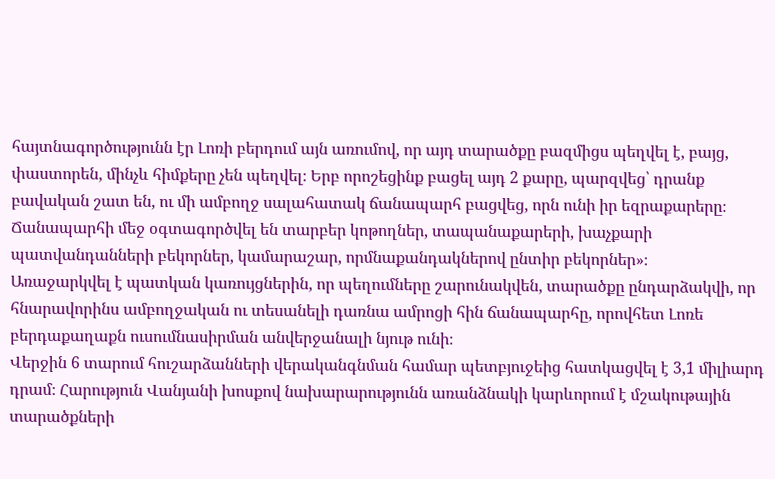հայտնագործությունն էր Լոռի բերդում այն առումով, որ այդ տարածքը բազմիցս պեղվել է, բայց, փաստորեն, մինչև հիմքերը չեն պեղվել։ Երբ որոշեցինք բացել այդ 2 քարը, պարզվեց՝ դրանք բավական շատ են, ու մի ամբողջ սալահատակ ճանապարհ բացվեց, որն ունի իր եզրաքարերը։ Ճանապարհի մեջ օգտագործվել են տարբեր կոթողներ, տապանաքարերի, խաչքարի պատվանդանների բեկորներ, կամարաշար, որմնաքանդակներով ընտիր բեկորներ»։
Առաջարկվել է պատկան կառույցներին, որ պեղումները շարունակվեն, տարածքը ընդարձակվի, որ հնարավորինս ամբողջական ու տեսանելի դառնա ամրոցի հին ճանապարհը, որովհետ Լոռե բերդաքաղաքն ուսումնասիրման անվերջանալի նյութ ունի։
Վերջին 6 տարում հուշարձանների վերականգնման համար պետբյուջեից հատկացվել է 3,1 միլիարդ դրամ։ Հարություն Վանյանի խոսքով նախարարությունն առանձնակի կարևորում է մշակութային տարածքների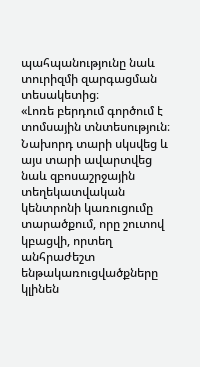պահպանությունը նաև տուրիզմի զարգացման տեսակետից։
«Լոռե բերդում գործում է տոմսային տնտեսություն։ Նախորդ տարի սկսվեց և այս տարի ավարտվեց նաև զբոսաշրջային տեղեկատվական կենտրոնի կառուցումը տարածքում, որը շուտով կբացվի, որտեղ անհրաժեշտ ենթակառուցվածքները կլինեն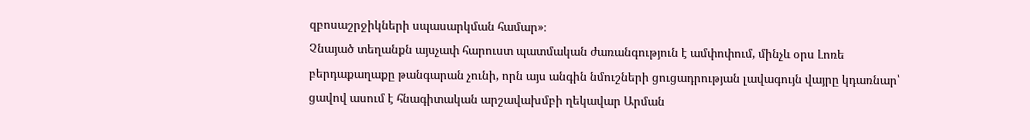զբոսաշրջիկների սպասարկման համար»։
Չնայած տեղանքն այսչափ հարուստ պատմական ժառանգություն է ամփոփում, մինչև օրս Լոռե բերդաքաղաքը թանգարան չունի, որն այս անգին նմուշների ցուցադրության լավագույն վայրը կդառնար՝ ցավով ասում է հնագիտական արշավախմբի ղեկավար Արման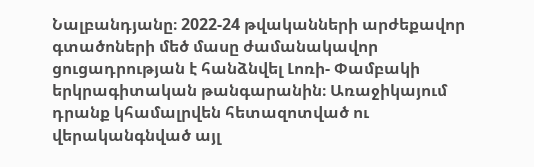Նալբանդյանը։ 2022-24 թվականների արժեքավոր գտածոների մեծ մասը ժամանակավոր ցուցադրության է հանձնվել Լոռի- Փամբակի երկրագիտական թանգարանին։ Առաջիկայում դրանք կհամալրվեն հետազոտված ու վերականգնված այլ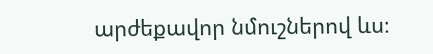արժեքավոր նմուշներով ևս։